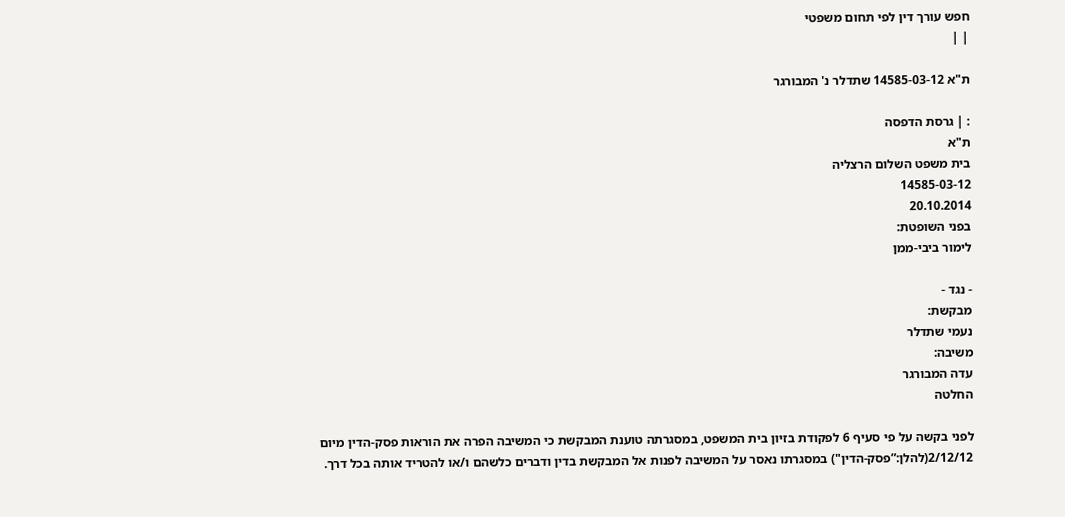חפש עורך דין לפי תחום משפטי
| |

ת"א 14585-03-12 שתדלר נ' המבורגר

: | גרסת הדפסה
ת"א
בית משפט השלום הרצליה
14585-03-12
20.10.2014
בפני השופטת:
לימור ביבי-ממן

- נגד -
מבקשת:
נעמי שתדלר
משיבה:
עדה המבורגר
החלטה

לפני בקשה על פי סעיף 6 לפקודת בזיון בית המשפט, במסגרתה טוענת המבקשת כי המשיבה הפרה את הוראות פסק-הדין מיום 2/12/12(להלן:”פסק-הדין") במסגרתו נאסר על המשיבה לפנות אל המבקשת בדין ודברים כלשהם ו/או להטריד אותה בכל דרך.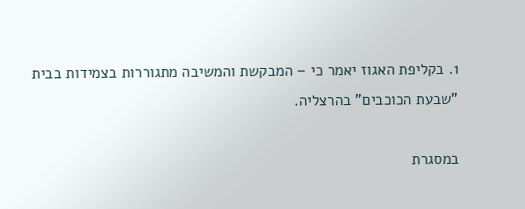1. בקליפת האגוז יאמר כי – המבקשת והמשיבה מתגוררות בצמידות בבית "שבעת הכוכבים" בהרצליה.

במסגרת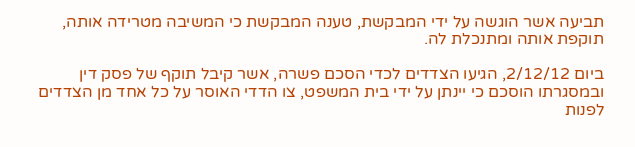תביעה אשר הוגשה על ידי המבקשת, טענה המבקשת כי המשיבה מטרידה אותה, תוקפת אותה ומתנכלת לה.

ביום 2/12/12, הגיעו הצדדים לכדי הסכם פשרה, אשר קיבל תוקף של פסק דין ובמסגרתו הוסכם כי יינתן על ידי בית המשפט, צו הדדי האוסר על כל אחד מן הצדדים לפנות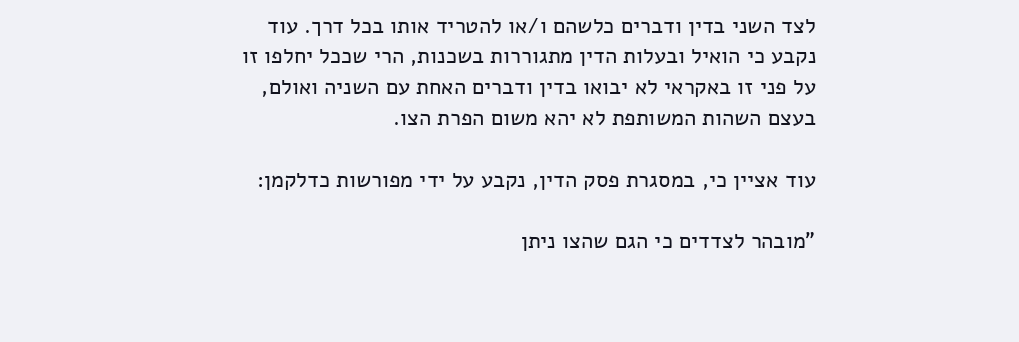לצד השני בדין ודברים כלשהם ו/או להטריד אותו בכל דרך. עוד נקבע כי הואיל ובעלות הדין מתגוררות בשכנות, הרי שככל יחלפו זו על פני זו באקראי לא יבואו בדין ודברים האחת עם השניה ואולם, בעצם השהות המשותפת לא יהא משום הפרת הצו.

עוד אציין כי, במסגרת פסק הדין, נקבע על ידי מפורשות כדלקמן:

"מובהר לצדדים כי הגם שהצו ניתן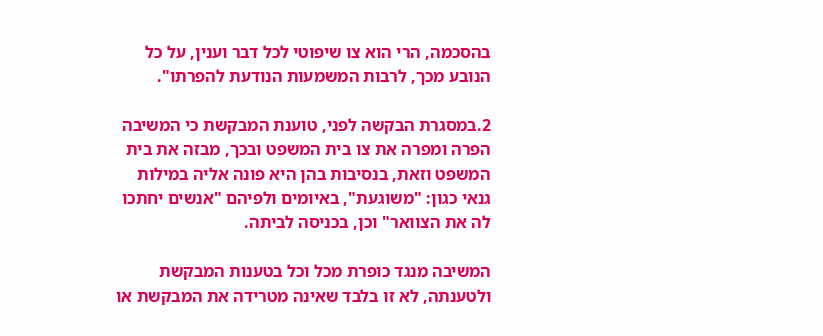בהסכמה, הרי הוא צו שיפוטי לכל דבר וענין, על כל הנובע מכך, לרבות המשמעות הנודעת להפרתו".

2.במסגרת הבקשה לפני, טוענת המבקשת כי המשיבה הפרה ומפרה את צו בית המשפט ובכך, מבזה את בית המשפט וזאת, בנסיבות בהן היא פונה אליה במילות גנאי כגון: "משוגעת", באיומים ולפיהם "אנשים יחתכו לה את הצוואר" וכן, בכניסה לביתה.

המשיבה מנגד כופרת מכל וכל בטענות המבקשת ולטענתה, לא זו בלבד שאינה מטרידה את המבקשת או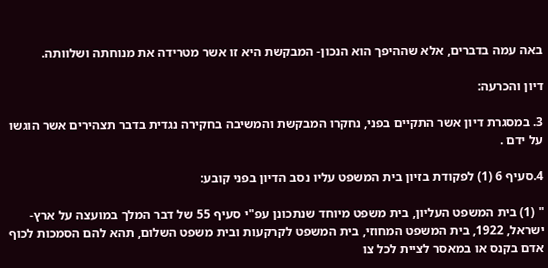באה עמה בדברים, אלא שההיפך הוא הנכון- המבקשת היא זו אשר מטרידה את מנוחתה ושלוותה.

דיון והכרעה:

3. במסגרת דיון אשר התקיים בפני, נחקרו המבקשת והמשיבה בחקירה נגדית בדבר תצהירים אשר הוגשו על ידם .

4.סעיף 6 (1) לפקודת בזיון בית המשפט עליו נסב הדיון בפני קובע:

" (1) בית המשפט העליון, בית משפט מיוחד שנתכונן עפ"י סעיף 55 של דבר המלך במועצה על ארץ-ישראל, 1922, בית המשפט המחוזי, בית המשפט לקרקעות ובית משפט השלום, תהא להם הסמכות לכוף אדם בקנס או במאסר לציית לכל צו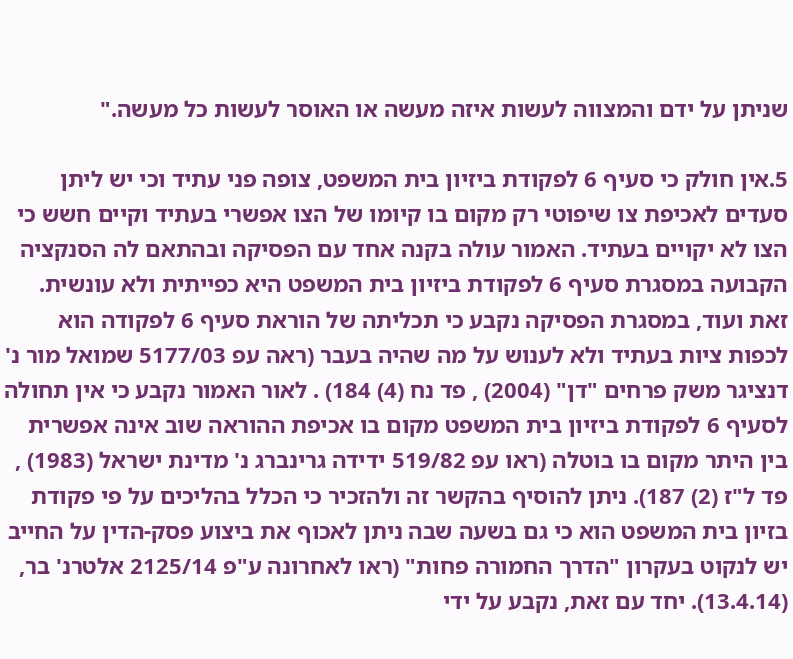שניתן על ידם והמצווה לעשות איזה מעשה או האוסר לעשות כל מעשה."

5.אין חולק כי סעיף 6 לפקודת ביזיון בית המשפט, צופה פני עתיד וכי יש ליתן סעדים לאכיפת צו שיפוטי רק מקום בו קיומו של הצו אפשרי בעתיד וקיים חשש כי הצו לא יקויים בעתיד. האמור עולה בקנה אחד עם הפסיקה ובהתאם לה הסנקציה הקבועה במסגרת סעיף 6 לפקודת ביזיון בית המשפט היא כפייתית ולא עונשית. זאת ועוד, במסגרת הפסיקה נקבע כי תכליתה של הוראת סעיף 6 לפקודה הוא לכפות ציות בעתיד ולא לענוש על מה שהיה בעבר (ראה עפ 5177/03 שמואל מור נ' דנציגר משק פרחים "דן" (2004) , פד נח (4) 184) . לאור האמור נקבע כי אין תחולה לסעיף 6 לפקודת ביזיון בית המשפט מקום בו אכיפת ההוראה שוב אינה אפשרית בין היתר מקום בו בוטלה (ראו עפ 519/82 ידידה גרינברג נ' מדינת ישראל (1983) , פד ל"ז (2) 187). ניתן להוסיף בהקשר זה ולהזכיר כי הכלל בהליכים על פי פקודת בזיון בית המשפט הוא כי גם בשעה שבה ניתן לאכוף את ביצוע פסק-הדין על החייב יש לנקוט בעקרון "הדרך החמורה פחות" (ראו לאחרונה ע"פ 2125/14 אלטרנ' בר, (13.4.14). יחד עם זאת, נקבע על ידי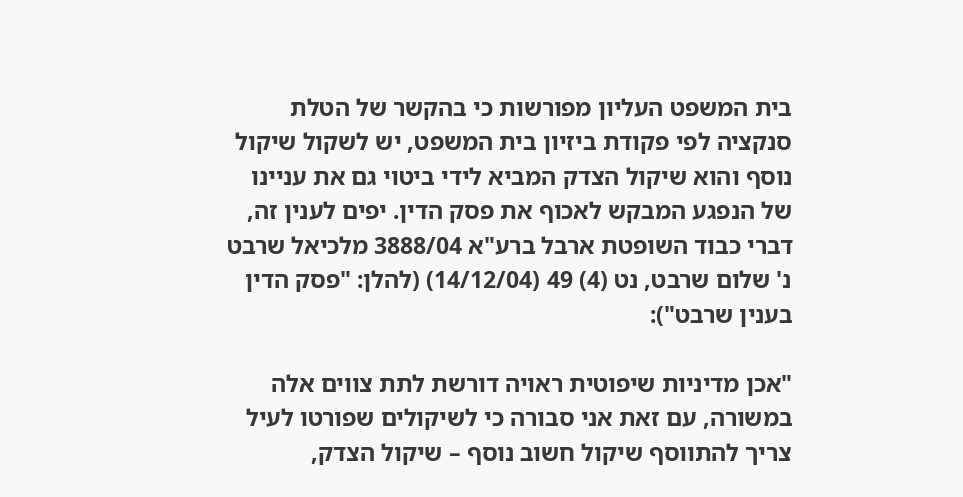בית המשפט העליון מפורשות כי בהקשר של הטלת סנקציה לפי פקודת ביזיון בית המשפט, יש לשקול שיקול נוסף והוא שיקול הצדק המביא לידי ביטוי גם את עניינו של הנפגע המבקש לאכוף את פסק הדין. יפים לענין זה, דברי כבוד השופטת ארבל ברע"א 3888/04 מלכיאל שרבט נ' שלום שרבט, נט (4) 49 (14/12/04) (להלן: "פסק הדין בענין שרבט"):

"אכן מדיניות שיפוטית ראויה דורשת לתת צווים אלה במשורה, עם זאת אני סבורה כי לשיקולים שפורטו לעיל צריך להתווסף שיקול חשוב נוסף – שיקול הצדק,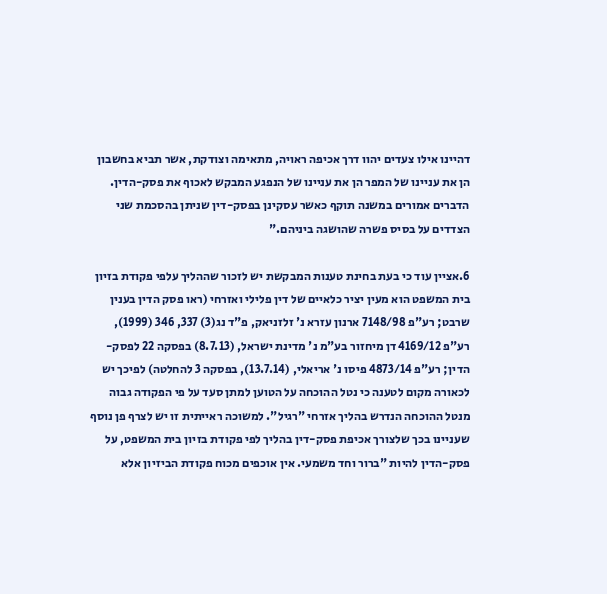דהיינו אילו צעדים יהוו דרך אכיפה ראויה, מתאימה וצודקת, אשר תביא בחשבון הן את עניינו של המפר הן את עניינו של הנפגע המבקש לאכוף את פסק-הדין. הדברים אמורים במשנה תוקף כאשר עסקינן בפסק-דין שניתן בהסכמת שני הצדדים על בסיס פשרה שהושגה ביניהם."

6.אציין עוד כי בעת בחינת טענות המבקשת יש לזכור שההליך עלפי פקודת בזיון בית המשפט הוא מעין יציר כלאיים של דין פלילי ואזרחי (ראו פסק הדין בענין שרבט; רע"פ 7148/98 ארנון עזרא נ' זלזניאק, פ"ד נג(3) 337, 346 (1999), רע"פ 4169/12 דן מיחזור בע"מ נ' מדינת ישראל, (8.7.13) בפסקה 22 לפסק-הדין; רע"פ 4873/14 פיסו נ' אריאלי, (13.7.14), בפסקה 3 להחלטה) לפיכך יש לכאורה מקום לטענה כי נטל ההוכחה על הטוען למתן סעד על פי הפקודה גבוה מנטל ההוכחה הנדרש בהליך אזרחי "רגיל". למשוכה ראייתית זו יש לצרף פן נוסף שעניינו בכך שלצורך אכיפת פסק-דין בהליך לפי פקודת בזיון בית המשפט, על פסק-הדין להיות "ברור וחד משמעי. אין אוכפים מכוח פקודת הביזיון אלא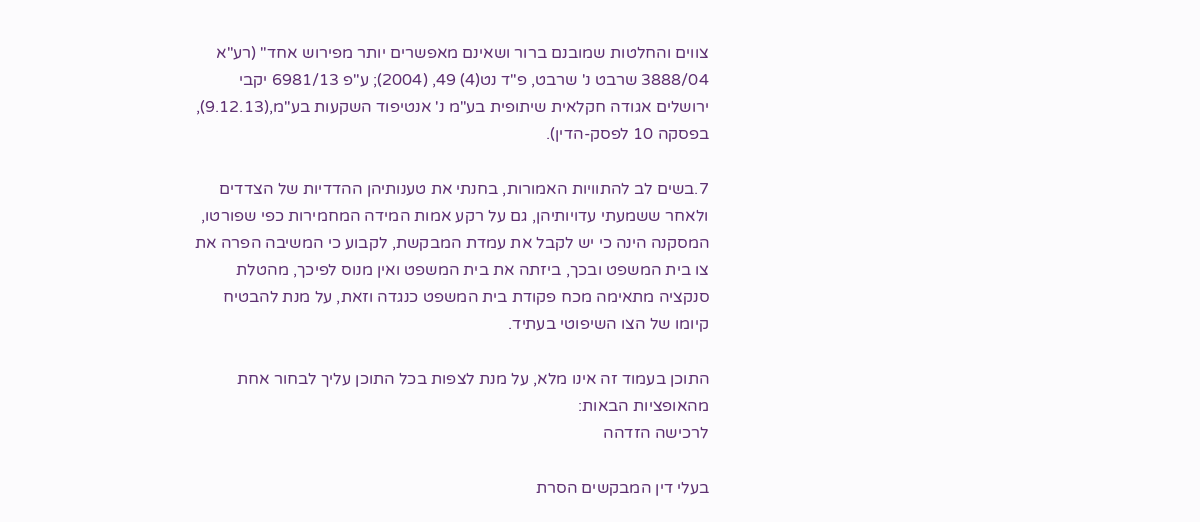צווים והחלטות שמובנם ברור ושאינם מאפשרים יותר מפירוש אחד" (רע"א 3888/04 שרבט נ' שרבט, פ"ד נט(4) 49, (2004); ע"פ 6981/13 יקבי ירושלים אגודה חקלאית שיתופית בע"מ נ' אנטיפוד השקעות בע"מ,(9.12.13), בפסקה 10 לפסק-הדין).

7.בשים לב להתוויות האמורות, בחנתי את טענותיהן ההדדיות של הצדדים ולאחר ששמעתי עדויותיהן, גם על רקע אמות המידה המחמירות כפי שפורטו, המסקנה הינה כי יש לקבל את עמדת המבקשת, לקבוע כי המשיבה הפרה את צו בית המשפט ובכך, ביזתה את בית המשפט ואין מנוס לפיכך, מהטלת סנקציה מתאימה מכח פקודת בית המשפט כנגדה וזאת, על מנת להבטיח קיומו של הצו השיפוטי בעתיד.

התוכן בעמוד זה אינו מלא, על מנת לצפות בכל התוכן עליך לבחור אחת מהאופציות הבאות:
לרכישה הזדהה

בעלי דין המבקשים הסרת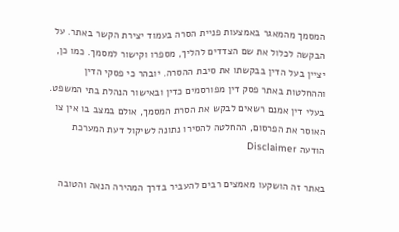המסמך מהמאגר באמצעות פניית הסרה בעמוד יצירת הקשר באתר. על הבקשה לכלול את שם הצדדים להליך, מספרו וקישור למסמך. כמו כן, יציין בעל הדין בבקשתו את סיבת ההסרה. יובהר כי פסקי הדין וההחלטות באתר פסק דין מפורסמים כדין ובאישור הנהלת בתי המשפט. בעלי דין אמנם רשאים לבקש את הסרת המסמך, אולם במצב בו אין צו האוסר את הפרסום, ההחלטה להסירו נתונה לשיקול דעת המערכת
הודעה Disclaimer

באתר זה הושקעו מאמצים רבים להעביר בדרך המהירה הנאה והטובה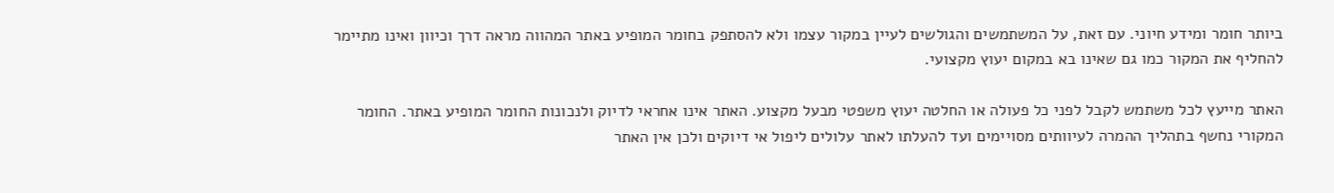ביותר חומר ומידע חיוני. עם זאת, על המשתמשים והגולשים לעיין במקור עצמו ולא להסתפק בחומר המופיע באתר המהווה מראה דרך וכיוון ואינו מתיימר להחליף את המקור כמו גם שאינו בא במקום יעוץ מקצועי.

האתר מייעץ לכל משתמש לקבל לפני כל פעולה או החלטה יעוץ משפטי מבעל מקצוע. האתר אינו אחראי לדיוק ולנכונות החומר המופיע באתר. החומר המקורי נחשף בתהליך ההמרה לעיוותים מסויימים ועד להעלתו לאתר עלולים ליפול אי דיוקים ולכן אין האתר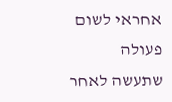אחראי לשום פעולה שתעשה לאחר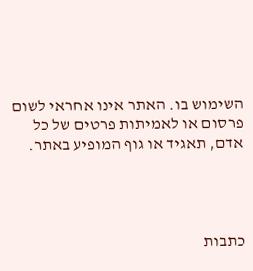השימוש בו. האתר אינו אחראי לשום פרסום או לאמיתות פרטים של כל אדם, תאגיד או גוף המופיע באתר.




כתבות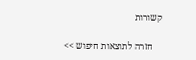קשורות

    חזרה לתוצאות חיפוש >>